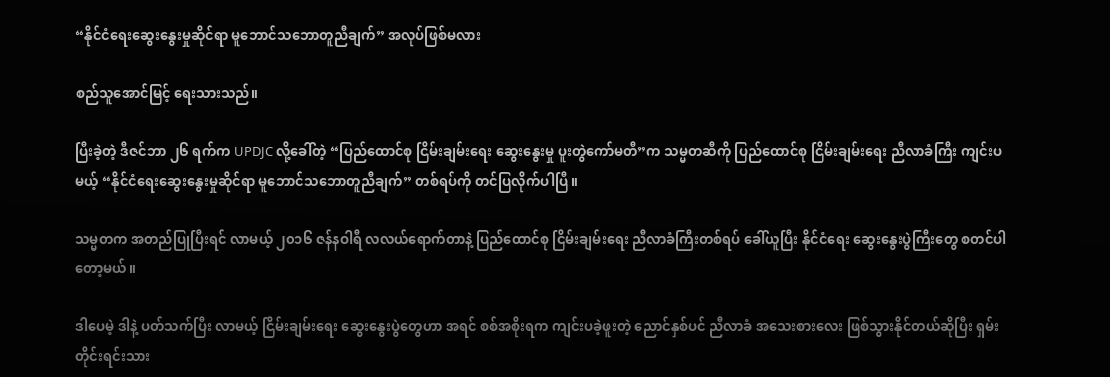“နိုင်ငံရေးဆွေးနွေးမှုဆိုင်ရာ မူဘောင်သဘောတူညီချက်” အလုပ်ဖြစ်မလား

စည်သူအောင်မြင့် ရေးသားသည်။

ပြီးခဲ့တဲ့ ဒီဇင်ဘာ ၂၆ ရက်က UPDJC လို့ခေါ်တဲ့ “ပြည်ထောင်စု ငြိမ်းချမ်းရေး ဆွေးနွေးမှု ပူးတွဲကော်မတီ”က သမ္မတဆီကို ပြည်ထောင်စု ငြိမ်းချမ်းရေး ညီလာခံကြီး ကျင်းပမယ့် “နိုင်ငံရေးဆွေးနွေးမှုဆိုင်ရာ မူဘောင်သဘောတူညီချက်” တစ်ရပ်ကို တင်ပြလိုက်ပါပြီ။

သမ္မတက အတည်ပြုပြီးရင် လာမယ့် ၂၀၁၆ ဇန်နဝါရီ လလယ်ရောက်တာနဲ့ ပြည်ထောင်စု ငြိမ်းချမ်းရေး ညီလာခံကြီးတစ်ရပ် ခေါ်ယူပြီး နိုင်ငံရေး ဆွေးနွေးပွဲကြီးတွေ စတင်ပါတော့မယ်။

ဒါပေမဲ့ ဒါနဲ့ ပတ်သက်ပြီး လာမယ့် ငြိမ်းချမ်းရေး ဆွေးနွေးပွဲတွေဟာ အရင် စစ်အစိုးရက ကျင်းပခဲ့ဖူးတဲ့ ညောင်နှစ်ပင် ညီလာခံ အသေးစားလေး ဖြစ်သွားနိုင်တယ်ဆိုပြီး ရှမ်းတိုင်းရင်းသား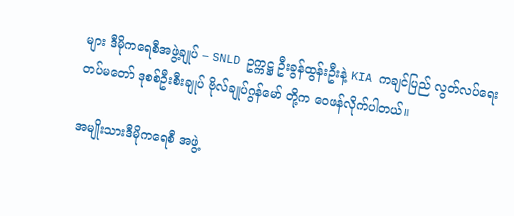များ ဒီမိုကရေစီအဖွဲ့ချုပ် – SNLD ဥက္ကဋ္ဌ ဦးခွန်ထွန်းဦးနဲ့ KIA ကချင်ပြည် လွတ်လပ်ရေး တပ်မတော် ဒုစစ်ဦးစီးချုပ် ဗိုလ်ချုပ်ဂွန်မော် တို့က ဝေဖန်လိုက်ပါတယ်။

အမျိုးသားဒီမိုကရေစီ အဖွဲ့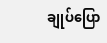ချုပ်ပြော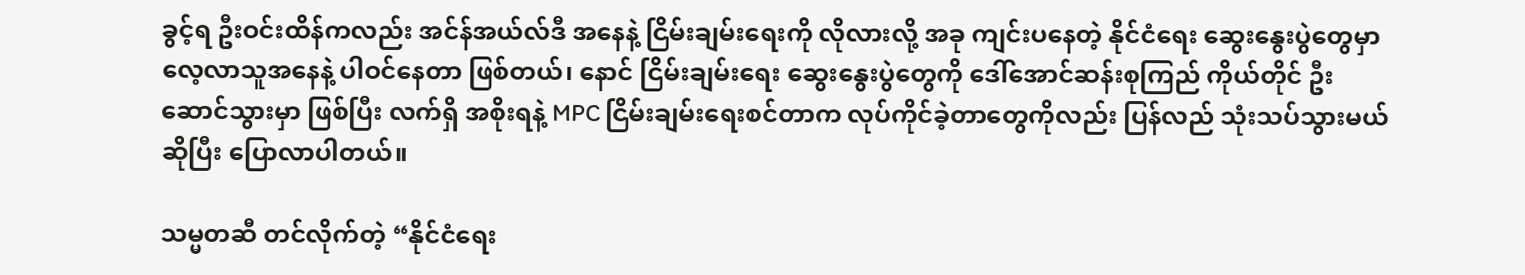ခွင့်ရ ဦးဝင်းထိန်ကလည်း အင်န်အယ်လ်ဒီ အနေနဲ့ ငြိမ်းချမ်းရေးကို လိုလားလို့ အခု ကျင်းပနေတဲ့ နိုင်ငံရေး ဆွေးနွေးပွဲတွေမှာ လေ့လာသူအနေနဲ့ ပါဝင်နေတာ ဖြစ်တယ်၊ နောင် ငြိမ်းချမ်းရေး ဆွေးနွေးပွဲတွေကို ဒေါ်အောင်ဆန်းစုကြည် ကိုယ်တိုင် ဦးဆောင်သွားမှာ ဖြစ်ပြီး လက်ရှိ အစိုးရနဲ့ MPC ငြိမ်းချမ်းရေးစင်တာက လုပ်ကိုင်ခဲ့တာတွေကိုလည်း ပြန်လည် သုံးသပ်သွားမယ်ဆိုပြီး ပြောလာပါတယ်။

သမ္မတဆီ တင်လိုက်တဲ့ “နိုင်ငံရေး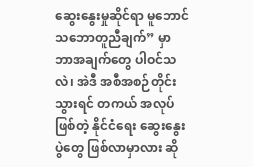ဆွေးနွေးမှုဆိုင်ရာ မူဘောင်သဘောတူညီချက်” မှာ ဘာအချက်တွေ ပါဝင်သလဲ၊ အဲဒီ အစီအစဉ်တိုင်းသွားရင် တကယ် အလုပ်ဖြစ်တဲ့ နိုင်ငံရေး ဆွေးနွေးပွဲတွေ ဖြစ်လာမှာလား ဆို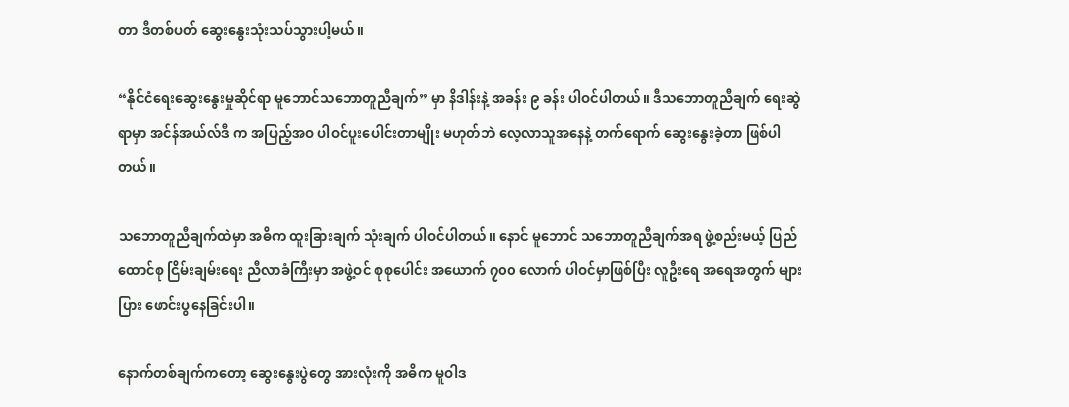တာ ဒီတစ်ပတ် ဆွေးနွေးသုံးသပ်သွားပါ့မယ်။

“နိုင်ငံရေးဆွေးနွေးမှုဆိုင်ရာ မူဘောင်သဘောတူညီချက်” မှာ နိဒါန်းနဲ့ အခန်း ၉ ခန်း ပါဝင်ပါတယ်။ ဒီသဘောတူညီချက် ရေးဆွဲရာမှာ အင်န်အယ်လ်ဒီ က အပြည့်အဝ ပါဝင်ပူးပေါင်းတာမျိုး မဟုတ်ဘဲ လေ့လာသူအနေနဲ့ တက်ရောက် ဆွေးနွေးခဲ့တာ ဖြစ်ပါတယ်။

သဘောတူညီချက်ထဲမှာ အဓိက ထူးခြားချက် သုံးချက် ပါဝင်ပါတယ်။ နောင် မူဘောင် သဘောတူညီချက်အရ ဖွဲ့စည်းမယ့် ပြည်ထောင်စု ငြိမ်းချမ်းရေး ညီလာခံကြီးမှာ အဖွဲ့ဝင် စုစုပေါင်း အယောက် ၇၀၀ လောက် ပါဝင်မှာဖြစ်ပြီး လူဦးရေ အရေအတွက် များပြား ဖောင်းပွနေခြင်းပါ။

နောက်တစ်ချက်ကတော့ ဆွေးနွေးပွဲတွေ အားလုံးကို အဓိက မူဝါဒ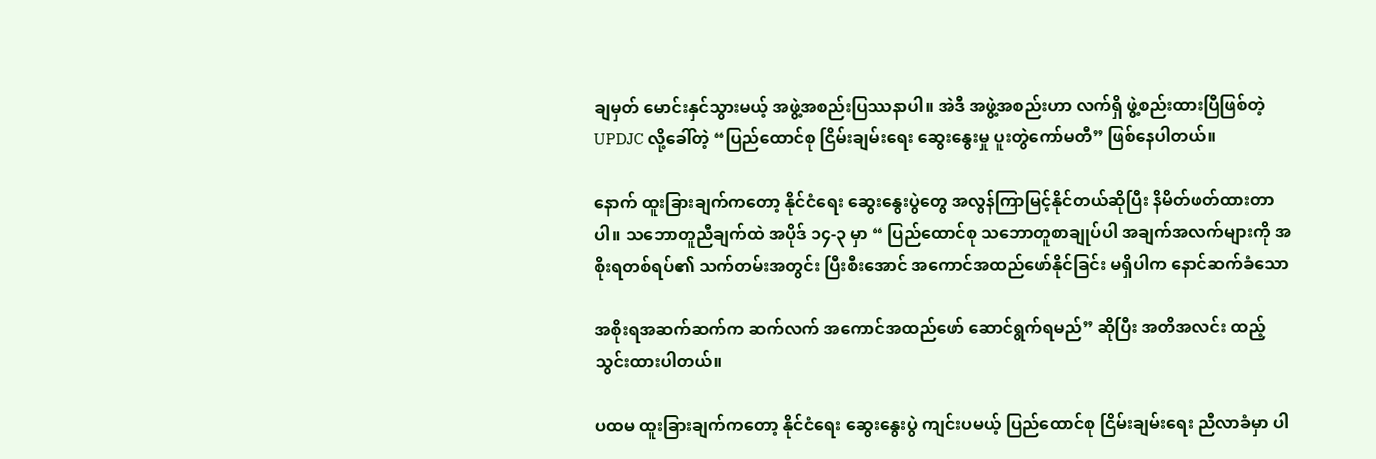ချမှတ် မောင်းနှင်သွားမယ့် အဖွဲ့အစည်းပြဿနာပါ။ အဲဒီ အဖွဲ့အစည်းဟာ လက်ရှိ ဖွဲ့စည်းထားပြီဖြစ်တဲ့ UPDJC လို့ခေါ်တဲ့ “ပြည်ထောင်စု ငြိမ်းချမ်းရေး ဆွေးနွေးမှု ပူးတွဲကော်မတီ” ဖြစ်နေပါတယ်။

နောက် ထူးခြားချက်ကတော့ နိုင်ငံရေး ဆွေးနွေးပွဲတွေ အလွန်ကြာမြင့်နိုင်တယ်ဆိုပြီး နိမိတ်ဖတ်ထားတာပါ။ သဘောတူညီချက်ထဲ အပိုဒ် ၁၄-၃ မှာ “ ပြည်ထောင်စု သဘောတူစာချုပ်ပါ အချက်အလက်များကို အစိုးရတစ်ရပ်၏ သက်တမ်းအတွင်း ပြီးစီးအောင် အကောင်အထည်ဖော်နိုင်ခြင်း မရှိပါက နောင်ဆက်ခံသော

အစိုးရအဆက်ဆက်က ဆက်လက် အကောင်အထည်ဖော် ဆောင်ရွက်ရမည်” ဆိုပြီး အတိအလင်း ထည့်သွင်းထားပါတယ်။

ပထမ ထူးခြားချက်ကတော့ နိုင်ငံရေး ဆွေးနွေးပွဲ ကျင်းပမယ့် ပြည်ထောင်စု ငြိမ်းချမ်းရေး ညီလာခံမှာ ပါ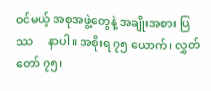ဝင်မယ့် အစုအဖွဲ့တွေနဲ့ အချိုးအစား ပြဿ     နာပါ။ အစိုးရ ၇၅ ယောက်၊ လွှတ်တော် ၇၅၊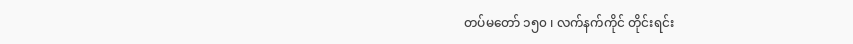တပ်မတော် ၁၅၀ ၊ လက်နက်ကိုင် တိုင်းရင်း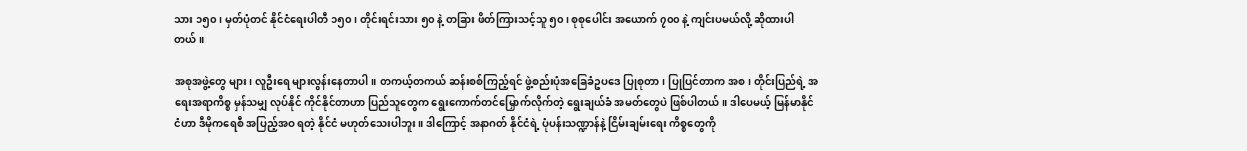သား ၁၅၀ ၊ မှတ်ပုံတင် နိုင်ငံရေးပါတီ ၁၅၀၊ တိုင်းရင်းသား ၅၀ နဲ့ တခြား ဖိတ်ကြားသင့်သူ ၅၀၊ စုစုပေါင်း အယောက် ၇၀၀ နဲ့ ကျင်းပမယ်လို့ ဆိုထားပါတယ်။

အစုအဖွဲ့တွေ များ၊ လူဦးရေ များလွန်းနေတာပါ။ တကယ့်တကယ် ဆန်းစစ်ကြည့်ရင် ဖွဲ့စည်းပုံအခြေခံဥပဒေ ပြုစုတာ၊ ပြုပြင်တာက အစ၊ တိုင်းပြည်ရဲ့ အရေးအရာကိစ္စ မှန်သမျှ လုပ်နိုင် ကိုင်နိုင်တာဟာ ပြည်သူတွေက ရွေးကောက်တင်မြှောက်လိုက်တဲ့ ရွေးချယ်ခံ အမတ်တွေပဲ ဖြစ်ပါတယ်။ ဒါပေမယ့် မြန်မာနိုင်ငံဟာ ဒီမိုကရေစီ အပြည့်အဝ ရတဲ့ နိုင်ငံ မဟုတ်သေးပါဘူး။ ဒါကြောင့် အနာဂတ် နိုင်ငံရဲ့ ပုံပန်းသဏ္ဍာန်နဲ့ ငြိမ်းချမ်းရေး ကိစ္စတွေကို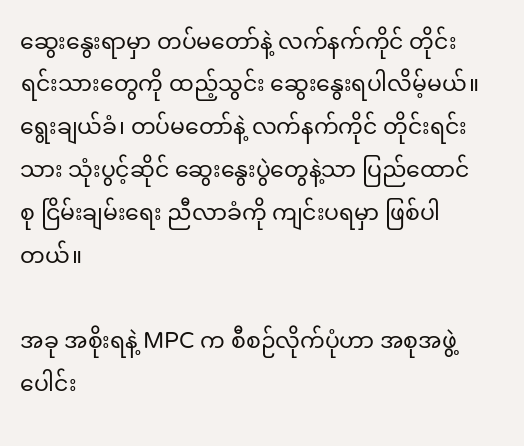ဆွေးနွေးရာမှာ တပ်မတော်နဲ့ လက်နက်ကိုင် တိုင်းရင်းသားတွေကို ထည့်သွင်း ဆွေးနွေးရပါလိမ့်မယ်။ ရွေးချယ်ခံ၊ တပ်မတော်နဲ့ လက်နက်ကိုင် တိုင်းရင်းသား သုံးပွင့်ဆိုင် ဆွေးနွေးပွဲတွေနဲ့သာ ပြည်ထောင်စု ငြိမ်းချမ်းရေး ညီလာခံကို ကျင်းပရမှာ ဖြစ်ပါတယ်။

အခု အစိုးရနဲ့ MPC က စီစဉ်လိုက်ပုံဟာ အစုအဖွဲ့ပေါင်း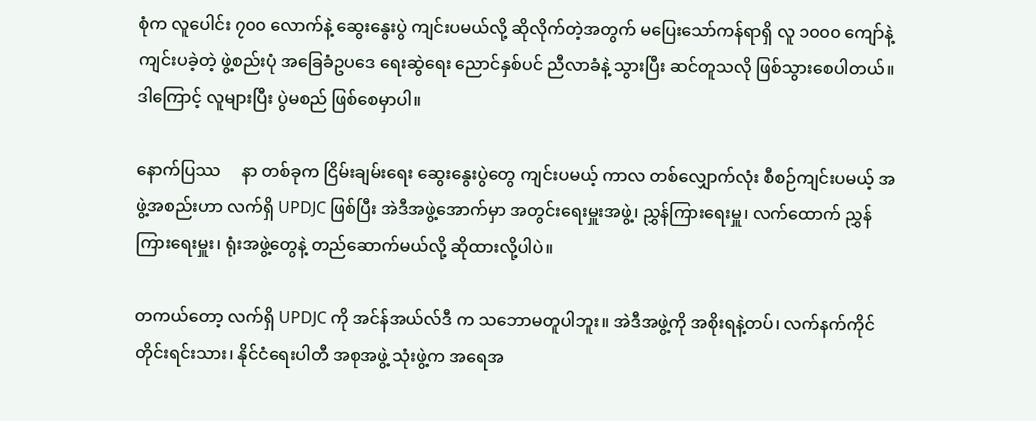စုံက လူပေါင်း ၇၀၀ လောက်နဲ့ ဆွေးနွေးပွဲ ကျင်းပမယ်လို့ ဆိုလိုက်တဲ့အတွက် မပြေးသော်ကန်ရာရှိ လူ ၁၀၀၀ ကျော်နဲ့ ကျင်းပခဲ့တဲ့ ဖွဲ့စည်းပုံ အခြေခံဥပဒေ ရေးဆွဲရေး ညောင်နှစ်ပင် ညီလာခံနဲ့ သွားပြီး ဆင်တူသလို ဖြစ်သွားစေပါတယ်။ ဒါကြောင့် လူများပြီး ပွဲမစည် ဖြစ်စေမှာပါ။

နောက်ပြဿ     နာ တစ်ခုက ငြိမ်းချမ်းရေး ဆွေးနွေးပွဲတွေ ကျင်းပမယ့် ကာလ တစ်လျှောက်လုံး စီစဉ်ကျင်းပမယ့် အဖွဲ့အစည်းဟာ လက်ရှိ UPDJC ဖြစ်ပြီး အဲဒီအဖွဲ့အောက်မှာ အတွင်းရေးမှူးအဖွဲ့၊ ညွှန်ကြားရေးမှူ၊ လက်ထောက် ညွှန်ကြားရေးမှူး၊ ရုံးအဖွဲ့တွေနဲ့ တည်ဆောက်မယ်လို့ ဆိုထားလို့ပါပဲ။

တကယ်တော့ လက်ရှိ UPDJC ကို အင်န်အယ်လ်ဒီ က သဘောမတူပါဘူး။ အဲဒီအဖွဲ့ကို အစိုးရနဲ့တပ်၊ လက်နက်ကိုင်တိုင်းရင်းသား၊ နိုင်ငံရေးပါတီ အစုအဖွဲ့ သုံးဖွဲ့က အရေအ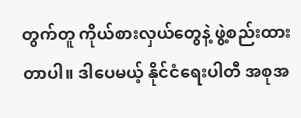တွက်တူ ကိုယ်စားလှယ်တွေနဲ့ ဖွဲ့စည်းထားတာပါ။ ဒါပေမယ့် နိုင်ငံရေးပါတီ အစုအ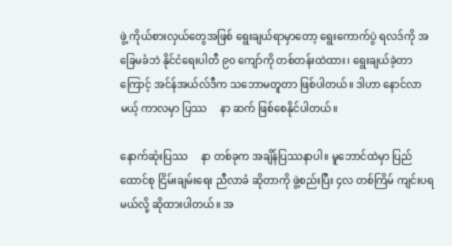ဖွဲ့ ကိုယ်စားလှယ်တွေအဖြစ် ရွေးချယ်ရာမှာတော့ ရွေးကောက်ပွဲ ရလဒ်ကို အခြေမခံဘဲ နိုင်ငံရေးပါတီ ၉၀ ကျော်ကို တစ်တန်းထဲထား၊ ရွေးချယ်ခဲ့တာကြောင့် အင်န်အယ်လ်ဒီက သဘောမတူတာ ဖြစ်ပါတယ်။ ဒါဟာ နောင်လာမယ့် ကာလမှာ ပြဿ     နာ ဆက် ဖြစ်စေနိုင်ပါတယ်။

နောက်ဆုံးပြဿ     နာ တစ်ခုက အချိန်ပြဿနာပါ။ မူဘောင်ထဲမှာ ပြည်ထောင်စု ငြိမ်းချမ်းရေး ညီလာခံ ဆိုတာကို ဖွဲ့စည်းပြီး ၄လ တစ်ကြိမ် ကျင်းပရမယ်လို့ ဆိုထားပါတယ်။ အ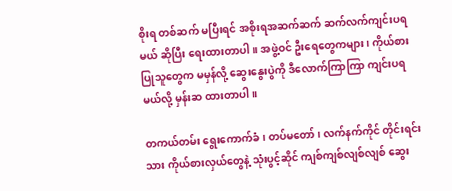စိုးရ တစ်ဆက် မပြီးရင် အစိုးရအဆက်ဆက် ဆက်လက်ကျင်းပရမယ် ဆိုပြီး ရေးထားတာပါ။ အဖွဲ့ဝင် ဦးရေတွေကများ၊ ကိုယ်စားပြုသူတွေက မမှန်လို့ ဆွေးနွေးပွဲကို ဒီလောက်ကြာကြာ ကျင်းပရမယ်လို့ မှန်းဆ ထားတာပါ။

တကယ်တမ်း ရွေးကောက်ခံ၊ တပ်မတော်၊ လက်နက်ကိုင် တိုင်းရင်းသား ကိုယ်စားလှယ်တွေနဲ့ သုံးပွင့်ဆိုင် ကျစ်ကျစ်လျစ်လျစ် ဆွေး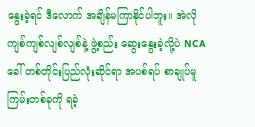နွေးခဲ့ရင် ဒီလောက် အချိန်မကြာနိုင်ပါဘူး။ အဲလို ကျစ်ကျစ်လျစ်လျစ်နဲ့ ဖွဲ့စည်း ဆွေးနွေးခဲ့လို့ပဲ NCA ခေါ် တစ်တိုင်းပြည်လုံးဆိုင်ရာ အပစ်ရပ် စာချုပ်မူကြမ်းတစ်ခုကို ရခဲ့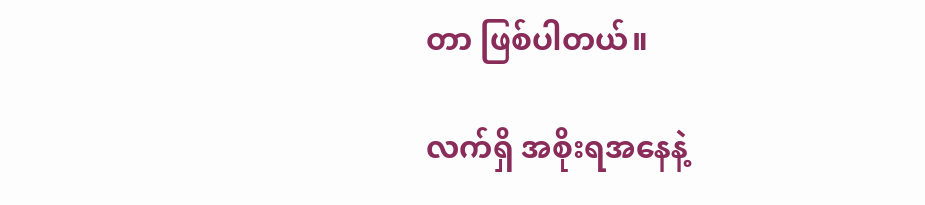တာ ဖြစ်ပါတယ်။

လက်ရှိ အစိုးရအနေနဲ့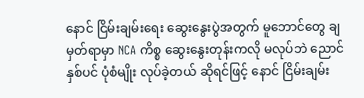နောင် ငြိမ်းချမ်းရေး ဆွေးနွေးပွဲအတွက် မူဘောင်တွေ ချမှတ်ရာမှာ NCA ကိစ္စ ဆွေးနွေးတုန်းကလို မလုပ်ဘဲ ညောင်နှစ်ပင် ပုံစံမျိုး လုပ်ခဲ့တယ် ဆိုရင်ဖြင့် နောင် ငြိမ်းချမ်း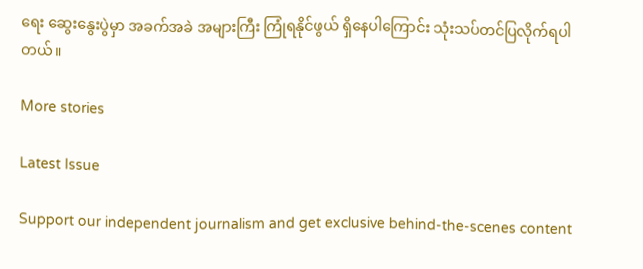ရေး ဆွေးနွေးပွဲမှာ အခက်အခဲ အများကြီး ကြုံရနိုင်ဖွယ် ရှိနေပါကြောင်း သုံးသပ်တင်ပြလိုက်ရပါတယ်။

More stories

Latest Issue

Support our independent journalism and get exclusive behind-the-scenes content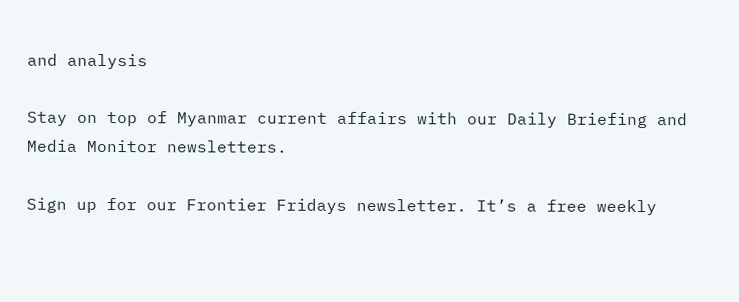and analysis

Stay on top of Myanmar current affairs with our Daily Briefing and Media Monitor newsletters.

Sign up for our Frontier Fridays newsletter. It’s a free weekly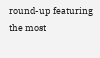round-up featuring the most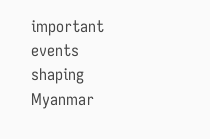important events shaping Myanmar